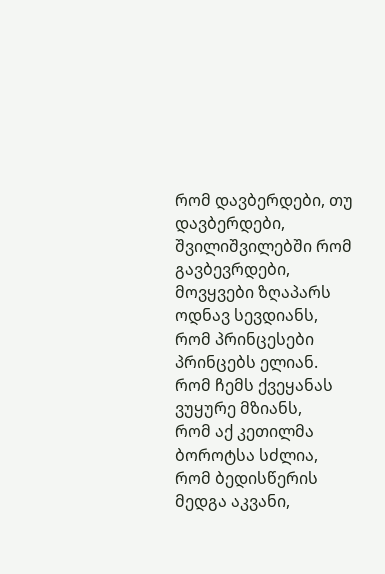რომ დავბერდები, თუ დავბერდები,
შვილიშვილებში რომ გავბევრდები,
მოვყვები ზღაპარს ოდნავ სევდიანს,
რომ პრინცესები პრინცებს ელიან.
რომ ჩემს ქვეყანას ვუყურე მზიანს,
რომ აქ კეთილმა ბოროტსა სძლია,
რომ ბედისწერის მედგა აკვანი,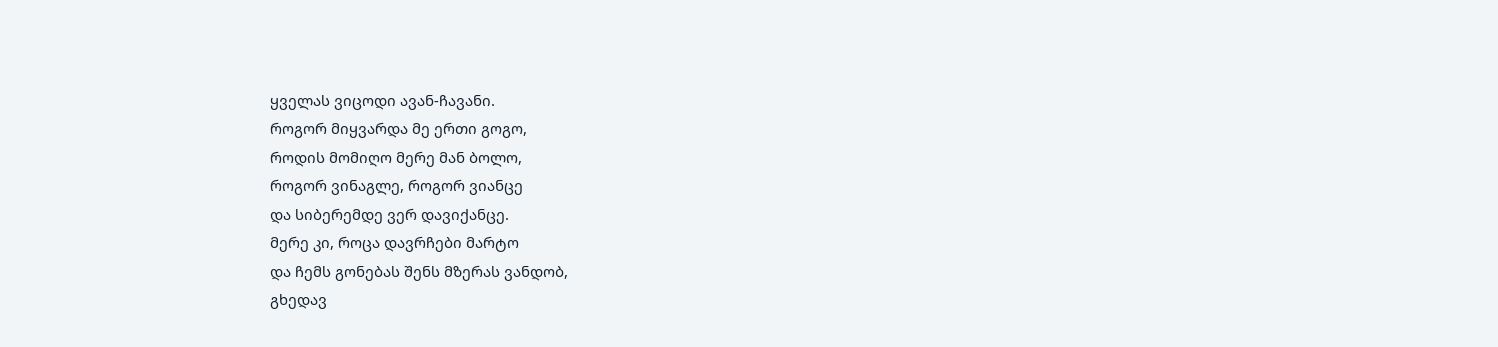ყველას ვიცოდი ავან-ჩავანი.
როგორ მიყვარდა მე ერთი გოგო,
როდის მომიღო მერე მან ბოლო,
როგორ ვინაგლე, როგორ ვიანცე
და სიბერემდე ვერ დავიქანცე.
მერე კი, როცა დავრჩები მარტო
და ჩემს გონებას შენს მზერას ვანდობ,
გხედავ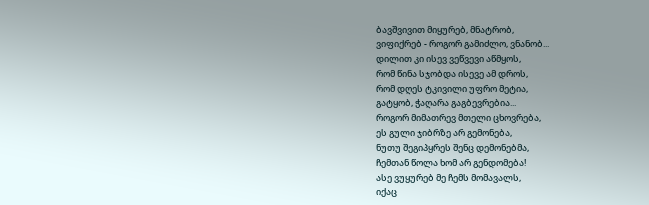ბავშვივით მიყურებ, მნატრობ,
ვიფიქრებ - როგორ გამიძლო, ვნანობ...
დილით კი ისევ ვეწვევი აწმყოს,
რომ წინა სჯობდა ისევე ამ დროს,
რომ დღეს ტკივილი უფრო მეტია,
გატყობ, ჭაღარა გაგბევრებია...
როგორ მიმათრევ მთელი ცხოვრება,
ეს გული ჯიბრზე არ გემონება,
ნუთუ შეგიპყრეს შენც დემონებმა,
ჩემთან წოლა ხომ არ გენდომება!
ასე ვუყურებ მე ჩემს მომავალს,
იქაც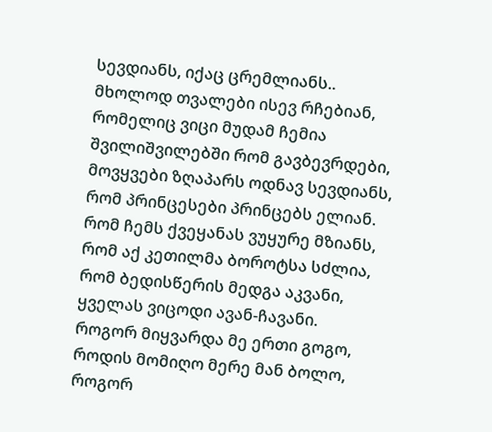სევდიანს, იქაც ცრემლიანს..
მხოლოდ თვალები ისევ რჩებიან,
რომელიც ვიცი მუდამ ჩემია
შვილიშვილებში რომ გავბევრდები,
მოვყვები ზღაპარს ოდნავ სევდიანს,
რომ პრინცესები პრინცებს ელიან.
რომ ჩემს ქვეყანას ვუყურე მზიანს,
რომ აქ კეთილმა ბოროტსა სძლია,
რომ ბედისწერის მედგა აკვანი,
ყველას ვიცოდი ავან-ჩავანი.
როგორ მიყვარდა მე ერთი გოგო,
როდის მომიღო მერე მან ბოლო,
როგორ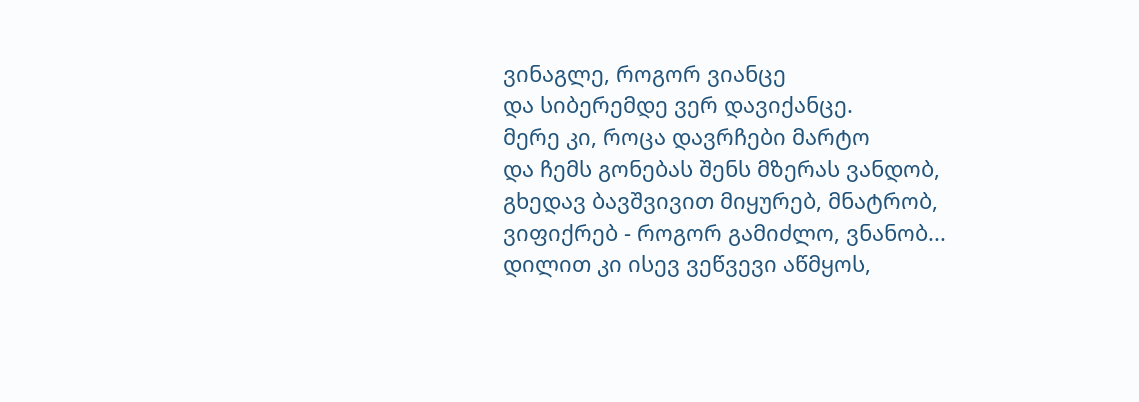ვინაგლე, როგორ ვიანცე
და სიბერემდე ვერ დავიქანცე.
მერე კი, როცა დავრჩები მარტო
და ჩემს გონებას შენს მზერას ვანდობ,
გხედავ ბავშვივით მიყურებ, მნატრობ,
ვიფიქრებ - როგორ გამიძლო, ვნანობ...
დილით კი ისევ ვეწვევი აწმყოს,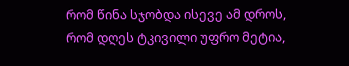რომ წინა სჯობდა ისევე ამ დროს,
რომ დღეს ტკივილი უფრო მეტია,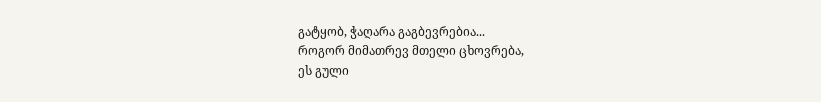გატყობ, ჭაღარა გაგბევრებია...
როგორ მიმათრევ მთელი ცხოვრება,
ეს გული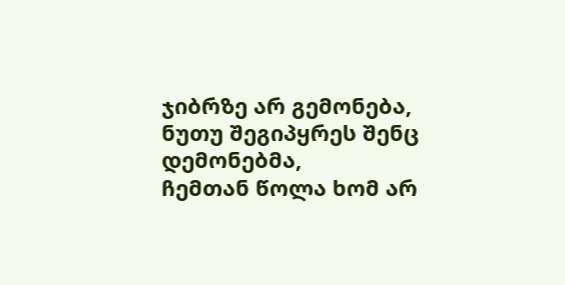ჯიბრზე არ გემონება,
ნუთუ შეგიპყრეს შენც დემონებმა,
ჩემთან წოლა ხომ არ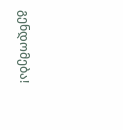გენდომება!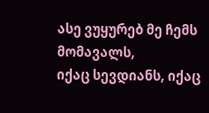ასე ვუყურებ მე ჩემს მომავალს,
იქაც სევდიანს, იქაც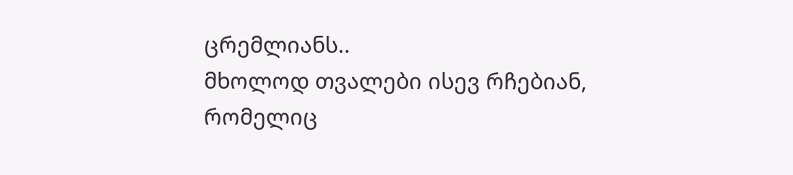ცრემლიანს..
მხოლოდ თვალები ისევ რჩებიან,
რომელიც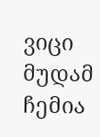ვიცი მუდამ ჩემია